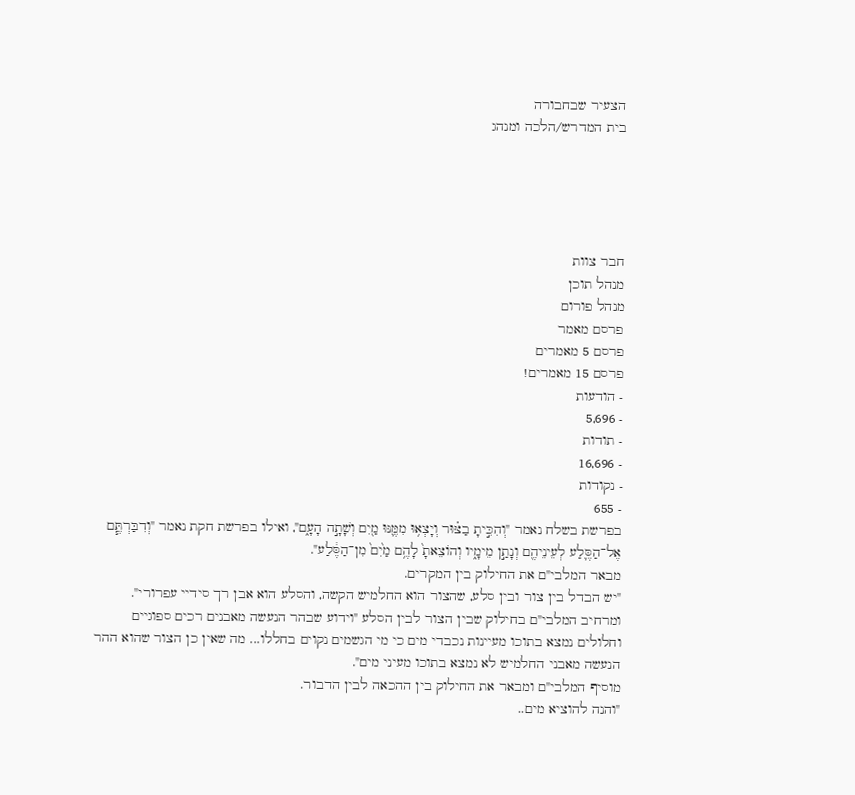הצעיר שבחבורה
בית המדרש/הלכה ומנהג





חבר צוות
מנהל תוכן
מנהל פורום
פרסם מאמר
פרסם 5 מאמרים
פרסם 15 מאמרים!
- הודעות
- 5,696
- תודות
- 16,696
- נקודות
- 655
בפרשת בשלח נאמר "וְהִכִּ֣יתָ בַצּ֗וּר וְיָצְא֥וּ מִמֶּ֛נּוּ מַ֖יִם וְשָׁתָ֣ה הָעָ֑ם", ואילו בפרשת חקת נאמר "וְדִבַּרְתֶּ֧ם אֶל־הַסֶּ֛לַע לְעֵינֵיהֶ֖ם וְנָתַ֣ן מֵימָ֑יו וְהוֹצֵאתָ֙ לָהֶ֥ם מַ֙יִם֙ מִן־הַסֶּ֔לַע".
מבאר המלבי"ם את החילוק בין המקרים.
"יש הבדל בין צור ובין סלע, שהצור הוא החלמיש הקשה, והסלע הוא אבן רך סידיי עפרורי".
ומרחיב המלבי"ם בחילוק שבין הצור לבין הסלע "וידוע שבהר הנעשה מאבנים רכים ספוגיים וחלולים נמצא בתוכו מעיינות נכבדי מים כי מי הגשמים נקוים בחללו... מה שאין כן הצור שהוא ההר הנעשה מאבני החלמיש לא נמצא בתוכו מעיני מים".
מוסיף המלבי"ם ומבאר את החילוק בין ההכאה לבין הדבור.
"והנה להוציא מים..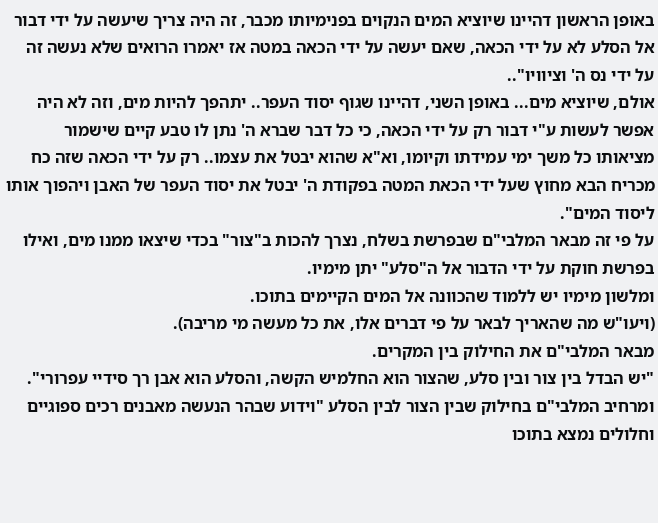באופן הראשון דהיינו שיוציא המים הנקוים בפנימיותו מכבר, זה היה צריך שיעשה על ידי דבור אל הסלע לא על ידי הכאה, שאם יעשה על ידי הכאה במטה אז יאמרו הרואים שלא נעשה זה על ידי נס ה' וציוויו"..
אולם, שיוציא מים... באופן השני, דהיינו שגוף יסוד העפר.. יתהפך להיות מים, וזה לא היה אפשר לעשות ע"י דבור רק על ידי הכאה, כי כל דבר שברא ה' נתן לו טבע קיים שישמור מציאותו כל משך ימי עמידתו וקיומו, וא"א שהוא יבטל את עצמו.. רק על ידי הכאה שזה כח מכריח הבא מחוץ שעל ידי הכאת המטה בפקודת ה' יבטל את יסוד העפר של האבן ויהפוך אותו ליסוד המים".
על פי זה מבאר המלבי"ם שבפרשת בשלח, נצרך להכות ב"צור" בכדי שיצאו ממנו מים, ואילו בפרשת חוקת על ידי הדבור אל ה"סלע" יתן מימיו.
ומלשון מימיו יש ללמוד שהכוונה אל המים הקיימים בתוכו.
(ויעו"ש מה שהאריך לבאר על פי דברים אלו, את כל מעשה מי מריבה).
מבאר המלבי"ם את החילוק בין המקרים.
"יש הבדל בין צור ובין סלע, שהצור הוא החלמיש הקשה, והסלע הוא אבן רך סידיי עפרורי".
ומרחיב המלבי"ם בחילוק שבין הצור לבין הסלע "וידוע שבהר הנעשה מאבנים רכים ספוגיים וחלולים נמצא בתוכו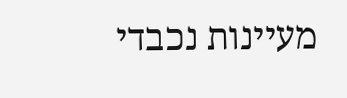מעיינות נכבדי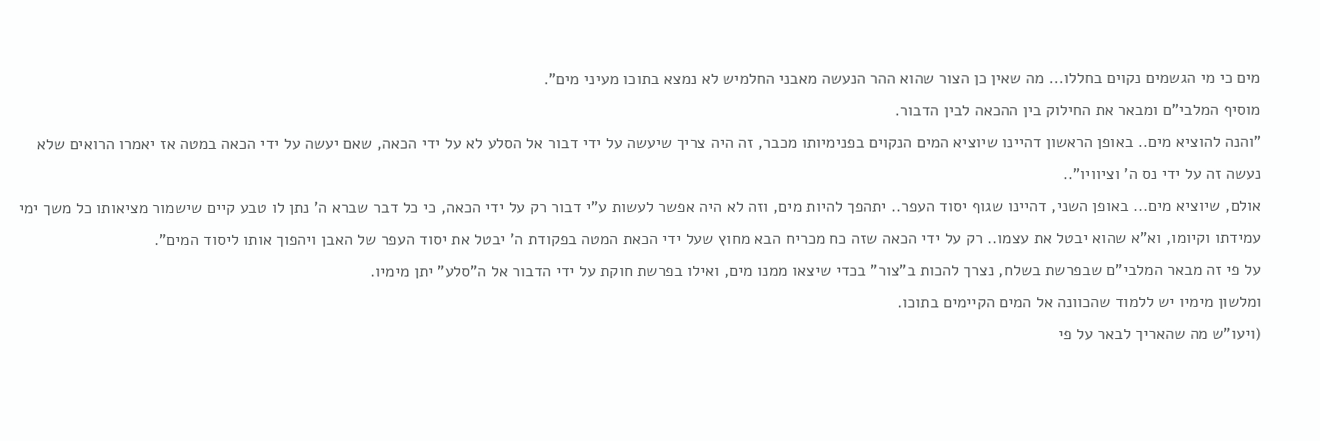מים כי מי הגשמים נקוים בחללו... מה שאין כן הצור שהוא ההר הנעשה מאבני החלמיש לא נמצא בתוכו מעיני מים".
מוסיף המלבי"ם ומבאר את החילוק בין ההכאה לבין הדבור.
"והנה להוציא מים.. באופן הראשון דהיינו שיוציא המים הנקוים בפנימיותו מכבר, זה היה צריך שיעשה על ידי דבור אל הסלע לא על ידי הכאה, שאם יעשה על ידי הכאה במטה אז יאמרו הרואים שלא נעשה זה על ידי נס ה' וציוויו"..
אולם, שיוציא מים... באופן השני, דהיינו שגוף יסוד העפר.. יתהפך להיות מים, וזה לא היה אפשר לעשות ע"י דבור רק על ידי הכאה, כי כל דבר שברא ה' נתן לו טבע קיים שישמור מציאותו כל משך ימי עמידתו וקיומו, וא"א שהוא יבטל את עצמו.. רק על ידי הכאה שזה כח מכריח הבא מחוץ שעל ידי הכאת המטה בפקודת ה' יבטל את יסוד העפר של האבן ויהפוך אותו ליסוד המים".
על פי זה מבאר המלבי"ם שבפרשת בשלח, נצרך להכות ב"צור" בכדי שיצאו ממנו מים, ואילו בפרשת חוקת על ידי הדבור אל ה"סלע" יתן מימיו.
ומלשון מימיו יש ללמוד שהכוונה אל המים הקיימים בתוכו.
(ויעו"ש מה שהאריך לבאר על פי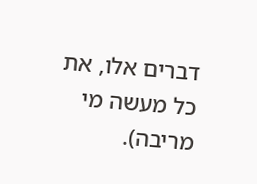דברים אלו, את כל מעשה מי מריבה).